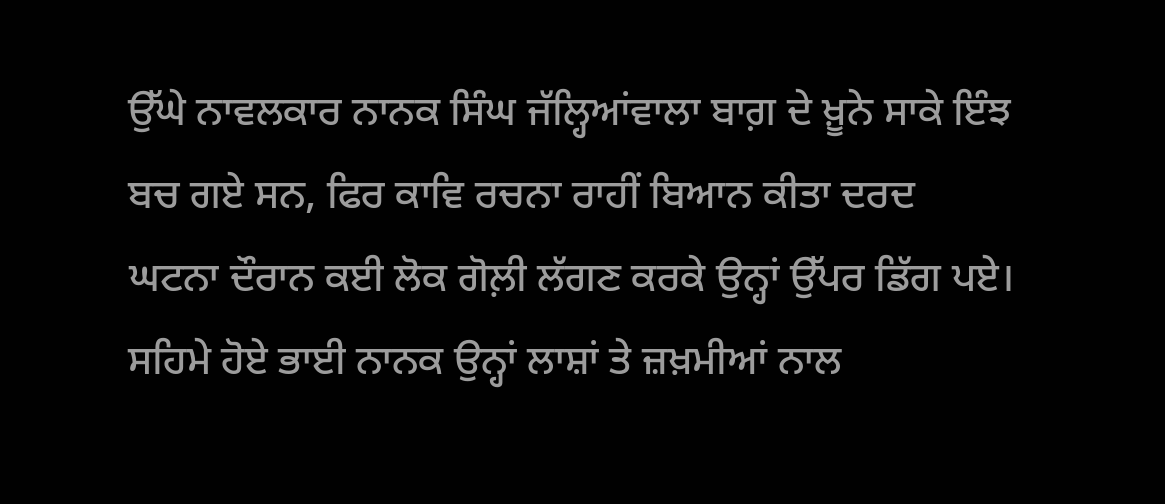ਉੱਘੇ ਨਾਵਲਕਾਰ ਨਾਨਕ ਸਿੰਘ ਜੱਲ੍ਹਿਆਂਵਾਲਾ ਬਾਗ਼ ਦੇ ਖ਼ੂਨੇ ਸਾਕੇ ਇੰਝ ਬਚ ਗਏ ਸਨ, ਫਿਰ ਕਾਵਿ ਰਚਨਾ ਰਾਹੀਂ ਬਿਆਨ ਕੀਤਾ ਦਰਦ
ਘਟਨਾ ਦੌਰਾਨ ਕਈ ਲੋਕ ਗੋਲ਼ੀ ਲੱਗਣ ਕਰਕੇ ਉਨ੍ਹਾਂ ਉੱਪਰ ਡਿੱਗ ਪਏ। ਸਹਿਮੇ ਹੋਏ ਭਾਈ ਨਾਨਕ ਉਨ੍ਹਾਂ ਲਾਸ਼ਾਂ ਤੇ ਜ਼ਖ਼ਮੀਆਂ ਨਾਲ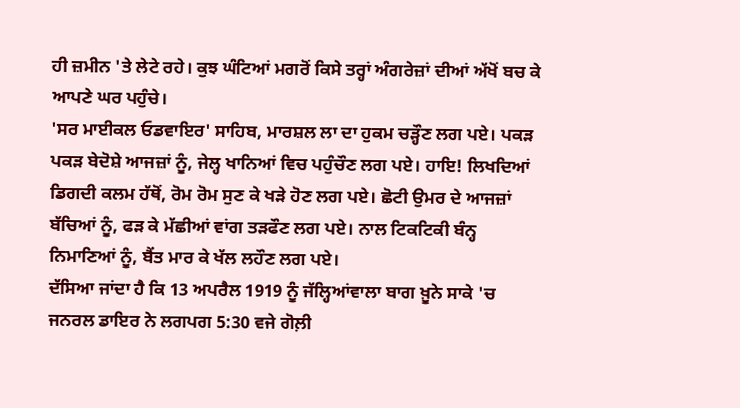ਹੀ ਜ਼ਮੀਨ 'ਤੇ ਲੇਟੇ ਰਹੇ। ਕੁਝ ਘੰਟਿਆਂ ਮਗਰੋਂ ਕਿਸੇ ਤਰ੍ਹਾਂ ਅੰਗਰੇਜ਼ਾਂ ਦੀਆਂ ਅੱਖੋਂ ਬਚ ਕੇ ਆਪਣੇ ਘਰ ਪਹੁੰਚੇ।
'ਸਰ ਮਾਈਕਲ ਓਡਵਾਇਰ' ਸਾਹਿਬ, ਮਾਰਸ਼ਲ ਲਾ ਦਾ ਹੁਕਮ ਚੜ੍ਹੌਣ ਲਗ ਪਏ। ਪਕੜ ਪਕੜ ਬੇਦੋਸ਼ੇ ਆਜਜ਼ਾਂ ਨੂੰ, ਜੇਲ੍ਹ ਖਾਨਿਆਂ ਵਿਚ ਪਹੁੰਚੌਣ ਲਗ ਪਏ। ਹਾਇ! ਲਿਖਦਿਆਂ ਡਿਗਦੀ ਕਲਮ ਹੱਥੋਂ, ਰੋਮ ਰੋਮ ਸੁਣ ਕੇ ਖੜੇ ਹੋਣ ਲਗ ਪਏ। ਛੋਟੀ ਉਮਰ ਦੇ ਆਜਜ਼ਾਂ ਬੱਚਿਆਂ ਨੂੰ, ਫੜ ਕੇ ਮੱਛੀਆਂ ਵਾਂਗ ਤੜਫੌਣ ਲਗ ਪਏ। ਨਾਲ ਟਿਕਟਿਕੀ ਬੰਨ੍ਹ ਨਿਮਾਣਿਆਂ ਨੂੰ, ਬੈਂਤ ਮਾਰ ਕੇ ਖੱਲ ਲਹੌਣ ਲਗ ਪਏ।
ਦੱਸਿਆ ਜਾਂਦਾ ਹੈ ਕਿ 13 ਅਪਰੈਲ 1919 ਨੂੰ ਜੱਲ੍ਹਿਆਂਵਾਲਾ ਬਾਗ ਖ਼ੂਨੇ ਸਾਕੇ 'ਚ ਜਨਰਲ ਡਾਇਰ ਨੇ ਲਗਪਗ 5:30 ਵਜੇ ਗੋਲ਼ੀ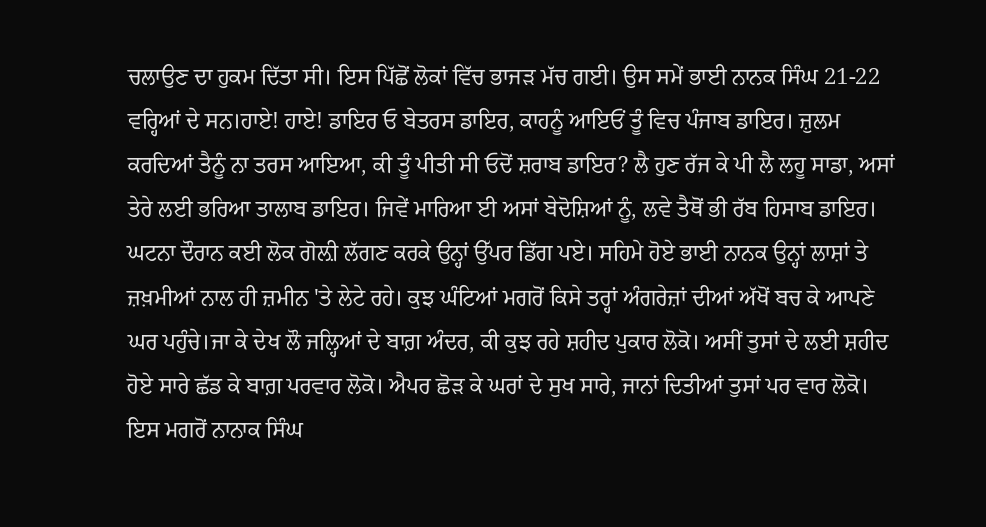ਚਲਾਉਣ ਦਾ ਹੁਕਮ ਦਿੱਤਾ ਸੀ। ਇਸ ਪਿੱਛੋਂ ਲੋਕਾਂ ਵਿੱਚ ਭਾਜੜ ਮੱਚ ਗਈ। ਉਸ ਸਮੇਂ ਭਾਈ ਨਾਨਕ ਸਿੰਘ 21-22 ਵਰ੍ਹਿਆਂ ਦੇ ਸਨ।ਹਾਏ! ਹਾਏ! ਡਾਇਰ ਓ ਬੇਤਰਸ ਡਾਇਰ, ਕਾਹਨੂੰ ਆਇਓਂ ਤੂੰ ਵਿਚ ਪੰਜਾਬ ਡਾਇਰ। ਜ਼ੁਲਮ ਕਰਦਿਆਂ ਤੈਨੂੰ ਨਾ ਤਰਸ ਆਇਆ, ਕੀ ਤੂੰ ਪੀਤੀ ਸੀ ਓਦੋਂ ਸ਼ਰਾਬ ਡਾਇਰ? ਲੈ ਹੁਣ ਰੱਜ ਕੇ ਪੀ ਲੈ ਲਹੂ ਸਾਡਾ, ਅਸਾਂ ਤੇਰੇ ਲਈ ਭਰਿਆ ਤਾਲਾਬ ਡਾਇਰ। ਜਿਵੇਂ ਮਾਰਿਆ ਈ ਅਸਾਂ ਬੇਦੋਸ਼ਿਆਂ ਨੂੰ, ਲਵੇ ਤੈਥੋਂ ਭੀ ਰੱਬ ਹਿਸਾਬ ਡਾਇਰ।
ਘਟਨਾ ਦੌਰਾਨ ਕਈ ਲੋਕ ਗੋਲ਼ੀ ਲੱਗਣ ਕਰਕੇ ਉਨ੍ਹਾਂ ਉੱਪਰ ਡਿੱਗ ਪਏ। ਸਹਿਮੇ ਹੋਏ ਭਾਈ ਨਾਨਕ ਉਨ੍ਹਾਂ ਲਾਸ਼ਾਂ ਤੇ ਜ਼ਖ਼ਮੀਆਂ ਨਾਲ ਹੀ ਜ਼ਮੀਨ 'ਤੇ ਲੇਟੇ ਰਹੇ। ਕੁਝ ਘੰਟਿਆਂ ਮਗਰੋਂ ਕਿਸੇ ਤਰ੍ਹਾਂ ਅੰਗਰੇਜ਼ਾਂ ਦੀਆਂ ਅੱਖੋਂ ਬਚ ਕੇ ਆਪਣੇ ਘਰ ਪਹੁੰਚੇ।ਜਾ ਕੇ ਦੇਖ ਲੌ ਜਲ੍ਹਿਆਂ ਦੇ ਬਾਗ਼ ਅੰਦਰ, ਕੀ ਕੁਝ ਰਹੇ ਸ਼ਹੀਦ ਪੁਕਾਰ ਲੋਕੋ। ਅਸੀਂ ਤੁਸਾਂ ਦੇ ਲਈ ਸ਼ਹੀਦ ਹੋਏ ਸਾਰੇ ਛੱਡ ਕੇ ਬਾਗ਼ ਪਰਵਾਰ ਲੋਕੋ। ਐਪਰ ਛੋੜ ਕੇ ਘਰਾਂ ਦੇ ਸੁਖ ਸਾਰੇ, ਜਾਨਾਂ ਦਿਤੀਆਂ ਤੁਸਾਂ ਪਰ ਵਾਰ ਲੋਕੋ।
ਇਸ ਮਗਰੋਂ ਨਾਨਾਕ ਸਿੰਘ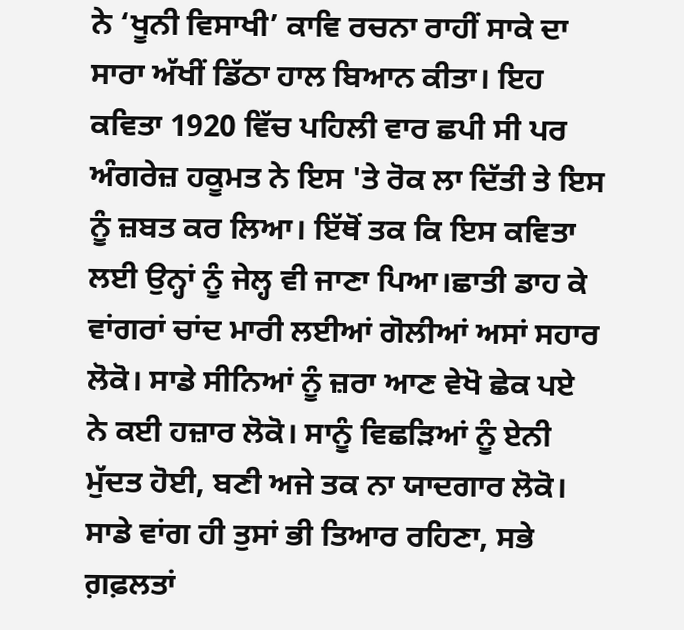ਨੇ ‘ਖੂਨੀ ਵਿਸਾਖੀ’ ਕਾਵਿ ਰਚਨਾ ਰਾਹੀਂ ਸਾਕੇ ਦਾ ਸਾਰਾ ਅੱਖੀਂ ਡਿੱਠਾ ਹਾਲ ਬਿਆਨ ਕੀਤਾ। ਇਹ ਕਵਿਤਾ 1920 ਵਿੱਚ ਪਹਿਲੀ ਵਾਰ ਛਪੀ ਸੀ ਪਰ ਅੰਗਰੇਜ਼ ਹਕੂਮਤ ਨੇ ਇਸ 'ਤੇ ਰੋਕ ਲਾ ਦਿੱਤੀ ਤੇ ਇਸ ਨੂੰ ਜ਼ਬਤ ਕਰ ਲਿਆ। ਇੱਥੋਂ ਤਕ ਕਿ ਇਸ ਕਵਿਤਾ ਲਈ ਉਨ੍ਹਾਂ ਨੂੰ ਜੇਲ੍ਹ ਵੀ ਜਾਣਾ ਪਿਆ।ਛਾਤੀ ਡਾਹ ਕੇ ਵਾਂਗਰਾਂ ਚਾਂਦ ਮਾਰੀ ਲਈਆਂ ਗੋਲੀਆਂ ਅਸਾਂ ਸਹਾਰ ਲੋਕੋ। ਸਾਡੇ ਸੀਨਿਆਂ ਨੂੰ ਜ਼ਰਾ ਆਣ ਵੇਖੋ ਛੇਕ ਪਏ ਨੇ ਕਈ ਹਜ਼ਾਰ ਲੋਕੋ। ਸਾਨੂੰ ਵਿਛੜਿਆਂ ਨੂੰ ਏਨੀ ਮੁੱਦਤ ਹੋਈ, ਬਣੀ ਅਜੇ ਤਕ ਨਾ ਯਾਦਗਾਰ ਲੋਕੋ। ਸਾਡੇ ਵਾਂਗ ਹੀ ਤੁਸਾਂ ਭੀ ਤਿਆਰ ਰਹਿਣਾ, ਸਭੇ ਗ਼ਫ਼ਲਤਾਂ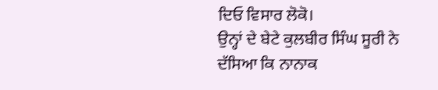ਦਿਓ ਵਿਸਾਰ ਲੋਕੋ।
ਉਨ੍ਹਾਂ ਦੇ ਬੇਟੇ ਕੁਲਬੀਰ ਸਿੰਘ ਸੂਰੀ ਨੇ ਦੱਸਿਆ ਕਿ ਨਾਨਾਕ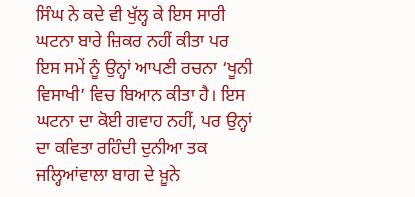ਸਿੰਘ ਨੇ ਕਦੇ ਵੀ ਖੁੱਲ੍ਹ ਕੇ ਇਸ ਸਾਰੀ ਘਟਨਾ ਬਾਰੇ ਜ਼ਿਕਰ ਨਹੀਂ ਕੀਤਾ ਪਰ ਇਸ ਸਮੇਂ ਨੂੰ ਉਨ੍ਹਾਂ ਆਪਣੀ ਰਚਨਾ ‘ਖੂਨੀ ਵਿਸਾਖੀ’ ਵਿਚ ਬਿਆਨ ਕੀਤਾ ਹੈ। ਇਸ ਘਟਨਾ ਦਾ ਕੋਈ ਗਵਾਹ ਨਹੀਂ, ਪਰ ਉਨ੍ਹਾਂ ਦਾ ਕਵਿਤਾ ਰਹਿੰਦੀ ਦੁਨੀਆ ਤਕ ਜਲ੍ਹਿਆਂਵਾਲਾ ਬਾਗ ਦੇ ਖ਼ੂਨੇ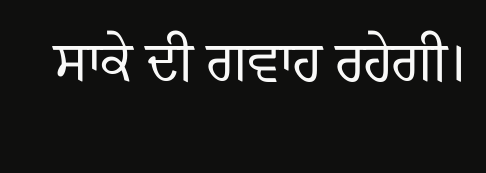ਸਾਕੇ ਦੀ ਗਵਾਹ ਰਹੇਗੀ।